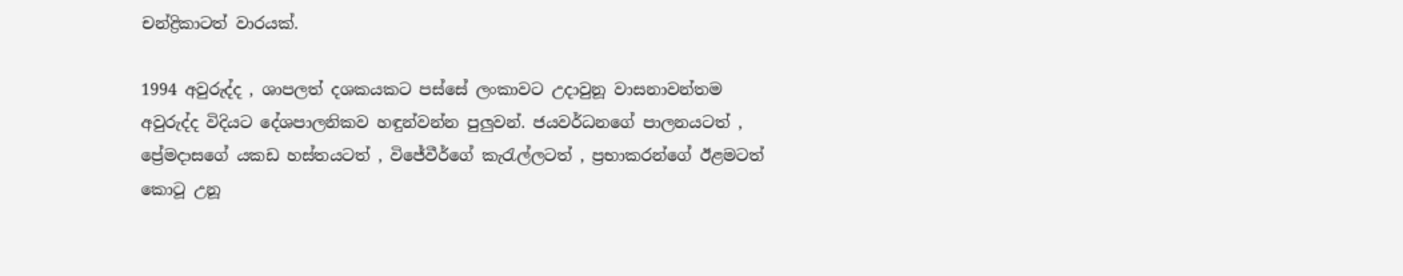චන්ද්‍රිකාටත් වාරයක්.

1994 අවුරුද්ද , ශාපලත් දශකයකට පස්සේ ලංකාවට උදාවුනූ වාසනාවන්තම  අවුරුද්ද විදියට දේශපාලනිකව හඳුන්වන්න පුලුවන්. ජයවර්ධනගේ පාලනයටත් , ප්‍රේමදාසගේ යකඩ හස්තයටත් , විජේවීර්ගේ කැරැල්ලටත් , ප්‍රභාකරන්ගේ ඊළමටත් කොටූ උනූ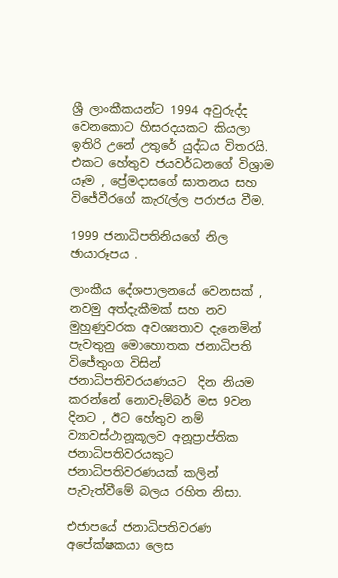ශ්‍රී ලාංකීකයන්ට 1994 අවුරුද්ද වෙනකොට හිසරදයකට කියලා ඉතිරි උනේ උතුරේ යුද්ධය විතරයි. එකට හේතුව ජයවර්ධනගේ විශ්‍රාම යෑම , ප්‍රේමදාසගේ ඝාතනය සහ විජේවීරගේ කැරැල්ල පරාජය වීම.

1999 ජනාධිපතිනියගේ නිල ඡායාරූපය .

ලාංකීය දේශපාලනයේ වෙනසක් , නවමු අත්දැකීමක් සහ නව මුහුණුවරක අවශ්‍යතාව දැනෙමින් පැවතුනු මොහොතක ජනාධිපති විජේතුංග විසින් ජනාධිපතිවරයණයට  දින නියම කරන්නේ නොවැම්බර් මස 9වන දිනට , ඊට හේතුව නම් ව්‍යාවස්ථානූකූලව අනූප්‍රාප්තික ජනාධිපතිවරයකුට ජනාධිපතිවරණයක් කලින් පැවැත්වීමේ බලය රහිත නිසා.

එජාපයේ ජනාධිපතිවරණ අපේක්ෂකයා ලෙස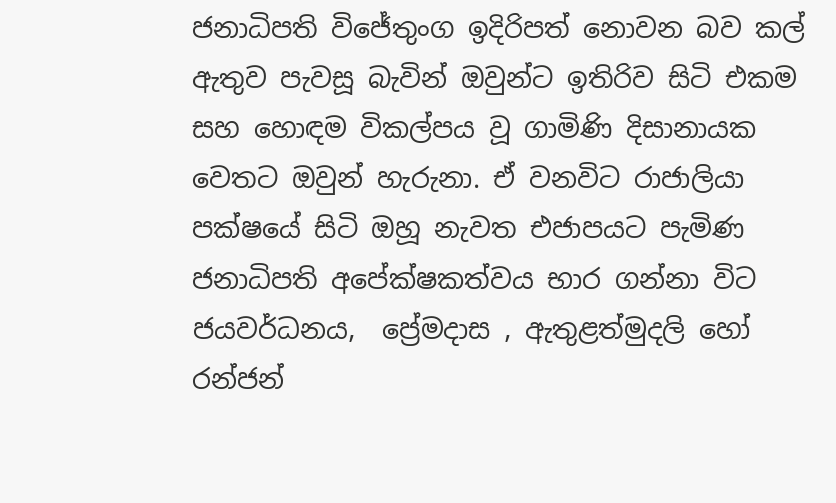ජනාධිපති විජේතුංග ඉදිරිපත් නොවන බව කල් ඇතුව පැවසූ බැවින් ඔවුන්ට ඉතිරිව සිටි එකම සහ හොඳම විකල්පය වූ ගාමිණි දිසානායක වෙතට ඔවුන් හැරුනා. ඒ වනවිට රාජාලියා පක්ෂයේ සිටි ඔහූ නැවත එජාපයට පැමිණ ජනාධිපති අපේක්ෂකත්වය භාර ගන්නා විට ජයවර්ධනය,  ප්‍රේමදාස , ඇතුළත්මුදලි හෝ රන්ජන්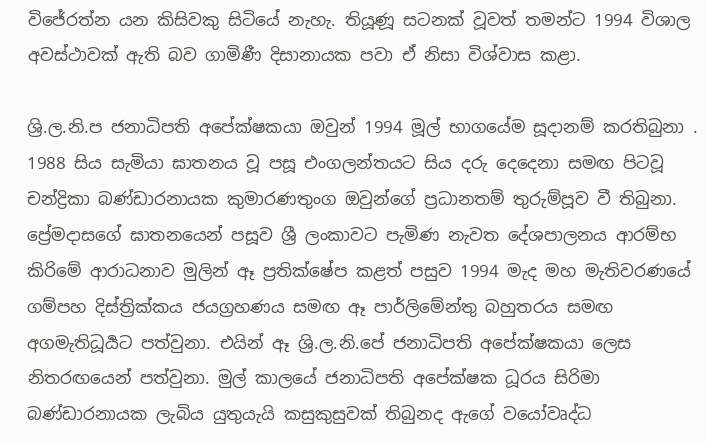විජේරත්න යන කිසිවකු සිටියේ නැහැ. තියූණූ සටනක් වූවත් තමන්ට 1994 විශාල අවස්ථාවක් ඇති බව ගාමිණී දිසානායක පවා ඒ නිසා විශ්වාස කළා.

ශ්‍රි.ල.නි.ප ජනාධිපති අපේක්ෂකයා ඔවුන් 1994 මූල් භාගයේම සූදානම් කරතිබුනා . 1988 සිය සැමියා ඝාතනය වූ පසූ එංගලන්තයට සිය දරු දෙදෙනා සමඟ පිටවූ චන්ද්‍රිකා බණ්ඩාරනායක කුමාරණතුංග ඔවුන්ගේ ප්‍රධානතම් තුරුම්පූව වී තිබුනා. ප්‍රේමදාසගේ ඝාතනයෙන් පසූව ශ්‍රී ලංකාවට පැමිණ නැවත දේශපාලනය ආරම්භ කිරිමේ ආරාධනාව මුලින් ඈ ප්‍රතික්ෂේප කළත් පසුව 1994 මැද මහ මැතිවරණයේ ගම්පහ දිස්ත්‍රික්කය ජයග්‍රහණය සමඟ ඈ පාර්ලිමේන්තු බහුතරය සමඟ අගමැතිධූර්‍යට පත්වුනා. එයින් ඈ ශ්‍රි.ල.නි.පේ ජනාධිපති අපේක්ෂකයා ලෙස නිතරඟයෙන් පත්වුනා. මුල් කාලයේ ජනාධිපති අපේක්ෂක ධූරය සිරිමා බණ්ඩාරනායක ලැබිය යුතුයැයි කසුකුසුවක් තිබුනද ඇගේ වයෝවෘද්ධ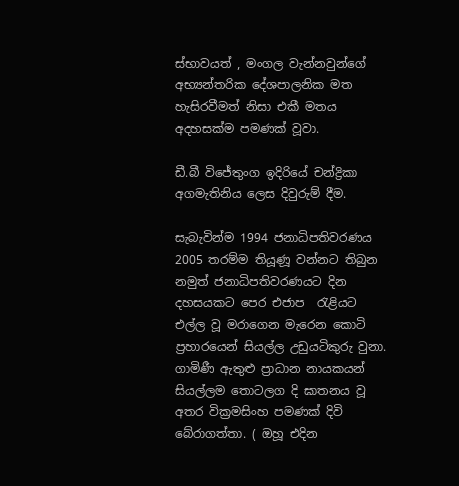ස්භාවයත් , මංගල වැන්නවුන්ගේ අභ්‍යන්තරික දේශපාලනික මත හැසිරවීමත් නිසා එකී මතය අදහසක්ම පමණක් වූවා.

ඩී.බී විජේතුංග ඉදිරියේ චන්ද්‍රිකා අගමැතිනිය ලෙස දිවුරුම් දීම.

සැබැවින්ම 1994 ජනාධිපතිවරණය 2005 තරම්ම තියූණූ වන්නට තිබුන නමුත් ජනාධිපතිවරණයට දින දහසයකට පෙර එජාප  රැළියට එල්ල වූ මරාගෙන මැරෙන කොටි ප්‍රහාරයෙන් සියල්ල උඩුයටිකුරු වුනා. ගාමිණී ඇතුළු ප්‍රාධාන නායකයන් සියල්ලම තොටලග දි ඝාතනය වූ අතර වික්‍රමසිංහ පමණක් දිවි බේරාගත්තා. ( ඔහූ එදින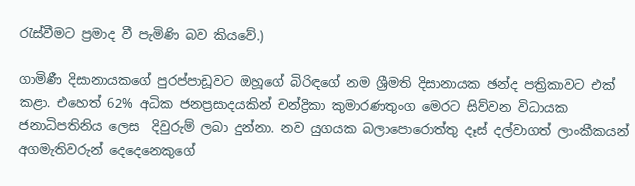රැස්වීමට ප්‍රමාද වී පැමිණි බව කියවේ.)

ගාමිණී දිසානායකගේ පුරප්පාඩූවට ඔහූගේ බිරිඳගේ නම ශ්‍රීමති දිසානායක ඡන්ද පත්‍රිකාවට එක් කළා. එහෙත් 62% අධික ජනප්‍රසාදයකින් චන්ද්‍රිකා කුමාරණතුංග මෙරට සිව්වන විධායක ජනාධිපතිනිය ලෙස  දිවුරුම් ලබා දුන්නා. නව යුගයක බලාපොරොත්තු දෑස් දල්වාගත් ලාංකීකයන් අගමැතිවරුන් දෙදෙනෙකුගේ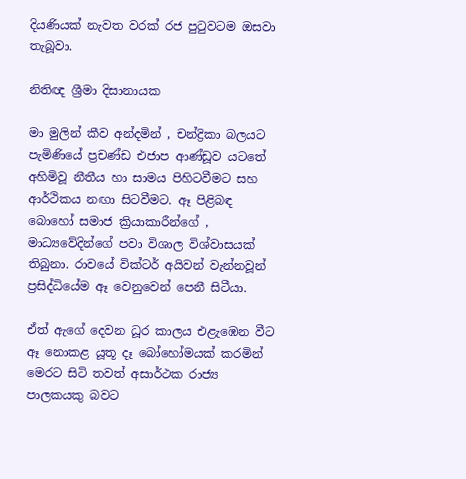දියණියක් නැවත වරක් රජ පුටුවටම ඔසවා තැබූවා.

නිතිඥ ශ්‍රීමා දිසානායක

මා මුලින් කීව අන්දමින් , චන්ද්‍රිකා බලයට පැමිණියේ ප්‍රචණ්ඩ එජාප ආණ්ඩූව යටතේ අහිමිවූ නීතීය හා සාමය පිහිටවීමට සහ ආර්ථිකය නඟා සිටවීමට. ඈ පිළිබඳ බොහෝ සමාජ ක්‍රියාකාරීන්ගේ , මාධ්‍යවේදින්ගේ පවා විශාල විශ්වාසයක් තිබුනා. රාවයේ වික්ටර් අයිවන් වැන්නවූන් ප්‍රසිද්ධියේම ඈ වෙනුවෙන් පෙනී සිටීයා.

ඒත් ඇගේ දෙවන ධූර කාලය එළැඹෙන වීට ඈ නොකළ යූතූ දෑ බෝහෝමයක් කරමින් මෙරට සිටි තවත් අසාර්ථක රාජ්‍ය පාලකයකු බවට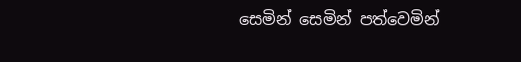සෙමින් සෙමින් පත්වෙමින්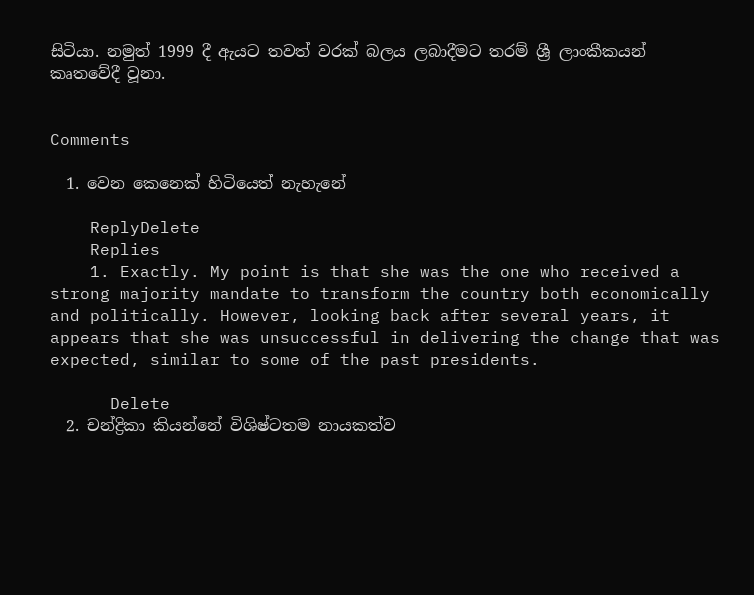සිටියා. නමුත් 1999 දී ඇයට තවත් වරක් බලය ලබාදීමට තරම් ශ්‍රී ලාංකීකයන් කෘතවේදී වූනා.


Comments

  1. වෙන කෙනෙක් හිටියෙත් නැහැනේ

    ReplyDelete
    Replies
    1. Exactly. My point is that she was the one who received a strong majority mandate to transform the country both economically and politically. However, looking back after several years, it appears that she was unsuccessful in delivering the change that was expected, similar to some of the past presidents.

      Delete
  2. චන්ද්‍රිකා කියන්නේ විශිෂ්ටතම නායකත්ව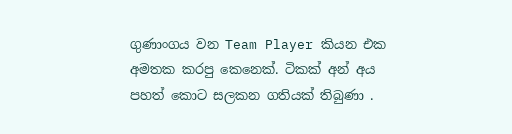ගුණාංගය වන Team Player කියන එක අමතක කරපු කෙනෙක්. ටිකක් අන් අය පහත් කොට සලකන ගතියක් තිබුණා .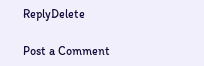ReplyDelete

Post a Comment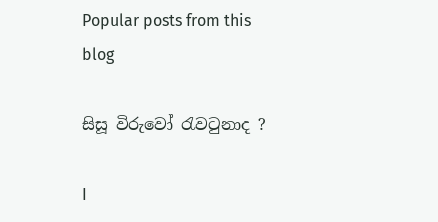Popular posts from this blog

සිසූ විරුවෝ රැවටුනාද ?

I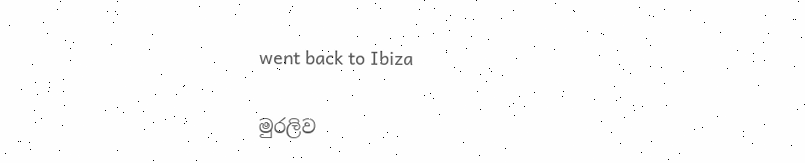went back to Ibiza

මුරලිව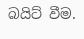බයිට් වීම.